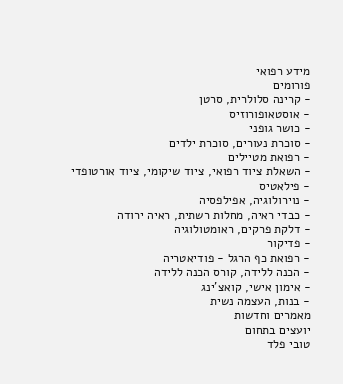מידע רפואי
פורומים
- קרינה סלולרית, סרטן
- אוסטאופורוזיס
- כושר גופני
- סוכרת נעורים, סוכרת ילדים
- רפואת מטיילים
- השאלת ציוד רפואי, ציוד שיקומי, ציוד אורטופדי
- פילאטיס
- נוירולוגיה, אפילפסיה
- כבדי ראיה, מחלות רשתית, ראיה ירודה
- דלקת פרקים, ראומטולוגיה
- פדיקור
- רפואת כף הרגל - פודיאטריה
- הכנה ללידה, קורס הכנה ללידה
- אימון אישי, קואצ'ינג
- בנות, העצמה נשית
מאמרים וחדשות
יועצים בתחום
טובי פלד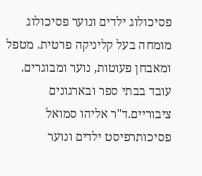פסיכולוג ילדים ונוער פסיכולוג מומחה בעל קליניקה פרטית. מטפל ומאבחן פעוטות, נוער ומבוגרים. עובד בבתי ספר ובארגונים ציבוריים.ד"ר אליהו סמואל
פסיכותרפיסט ילדים ונוער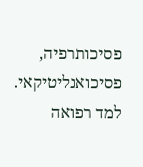פסיכותרפיה, פסיכואנליטיקאי. למד רפואה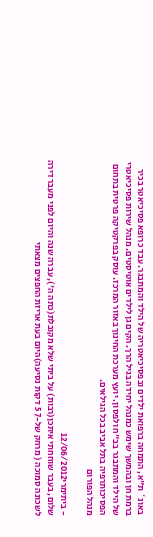באונ` ת"א, התמחה ברפואת ילדים ובפסיכיאטריה של הילד והמתבגר. עבד כרופא פסיכיאטר בכיר ברמת חן ובהמשך שימש כמנהל יחידה בגיל הרך. הקים גן לילדים אוטיסטים. מנהל שירות פסיכיאטרי של הילד והמתבגר בב"ח ולפסון. יועץ מערכת החינוך באזור המרכז. עוסק בפרקטיקה פרטית בתחום הפסיכותרפיה בתל אביב בכל הגילאים.
מנהל הפורום

- ביתימרי12/06/2012
שלום, בעבר שוחחתי איתכן(רבות) על ביתי שלא מקובלת(כתה ה'), עברה שנה והיום לפני מעבר דירה לשכונה סמוכה ( מרחק של-7 5 דקות נסיעה)היום בעת אריזת החפצים מצאתי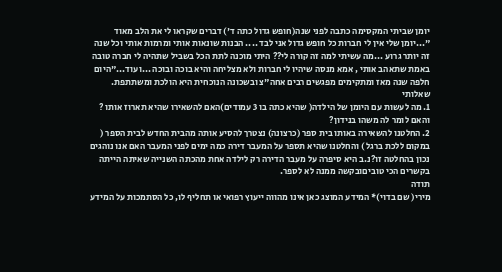יומן שביתי המקסימה כתבה לפני שנה(חופש גדול כתה ד') דברים שקראו לי את הלב מאוד "...יומן שלי אין לי חברות כל חופש גדול אני לבד .... הבנות שונאות אותי ומרמות אותי וכל שנה זה יותר גרוע ...מה עשיתי למה זה קורה לי?? היתי מוכנה לתת הכל בשביל שתהיה לי חברה טובה באמת שתאהב אותי , אמא מנסה שיהיו לי חברות ולא מצליחה והיא בוכה ובוכה ...ועוד..."היום חלפה שנה מאז ומתקימים מפגשים רבים אחה"צ ובשכונה הנוכחית היא הולכת ומשתתפת.
שאלותי
1. מה לעשות עם היומן של הילדה( שהיא כתה בו 3 עמודים)האם להשאירו שהיא תארוז אותו ? והאם לומר לה משהו בנידון?
2. החלטנו להשאירה באותו בית ספר (כרצונה) נצטרך להסיע אותה מהבית החדש לבית הספר ( במקום ללכת ברגל ) והחלטנו שהיא תספר על המעבר דירה כמה ימים לפני המעבר האם אנו נוהגים נכון בהחלטה זו?נ.ב היא סיפרה על מעבר הדירה רק לילדה אחת מהכתה השנייה שאיתה הייתה בקשרים הכי טוביםובקשה ממנה לא לספר.
תודה
מירי( שם בדוי)* המידע המוצג כאן אינו מהווה ייעוץ רפואי או תחליף לו, כל הסתמכות על המידע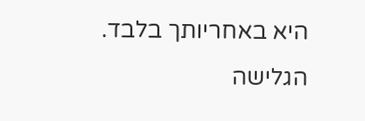היא באחריותך בלבד. הגלישה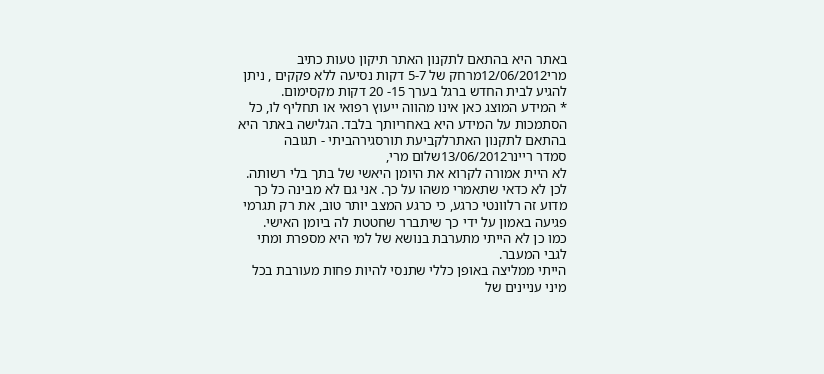באתר היא בהתאם לתקנון האתר תיקון טעות כתיב
מרי12/06/2012מרחק של 5-7 דקות נסיעה ללא פקקים , ניתן להגיע לבית החדש ברגל בערך 15- 20 דקות מקסימום.
* המידע המוצג כאן אינו מהווה ייעוץ רפואי או תחליף לו, כל הסתמכות על המידע היא באחריותך בלבד. הגלישה באתר היא בהתאם לתקנון האתרלקביעת תורסגירהביתי - תגובה
סמדר ריינר13/06/2012שלום מרי,
לא היית אמורה לקרוא את היומן היאשי של בתך בלי רשותה. לכן לא כדאי שתאמרי משהו על כך. אני גם לא מבינה כל כך מדוע זה רלוונטי כרגע, כי כרגע המצב יותר טוב, את רק תגרמי פגיעה באמון על ידי כך שיתברר שחטטת לה ביומן האישי.
כמו כן לא הייתי מתערבת בנושא של למי היא מספרת ומתי לגבי המעבר.
הייתי ממליצה באופן כללי שתנסי להיות פחות מעורבת בכל מיני עניינים של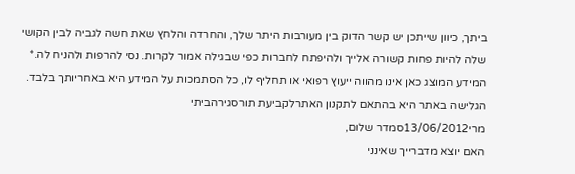ביתך, כיוון שייתכן יש קשר הדוק בין מעורבות היתר שלך, והחרדה והלחץ שאת חשה לגביה לבין הקושי שלה להיות פחות קשורה אלייך ולהיפתח לחברות כפי שבגילה אמור לקרות. נסי להרפות ולהניח לה.* המידע המוצג כאן אינו מהווה ייעוץ רפואי או תחליף לו, כל הסתמכות על המידע היא באחריותך בלבד. הגלישה באתר היא בהתאם לתקנון האתרלקביעת תורסגירהביתי
מרי13/06/2012סמדר שלום,
האם יוצא מדברייך שאינני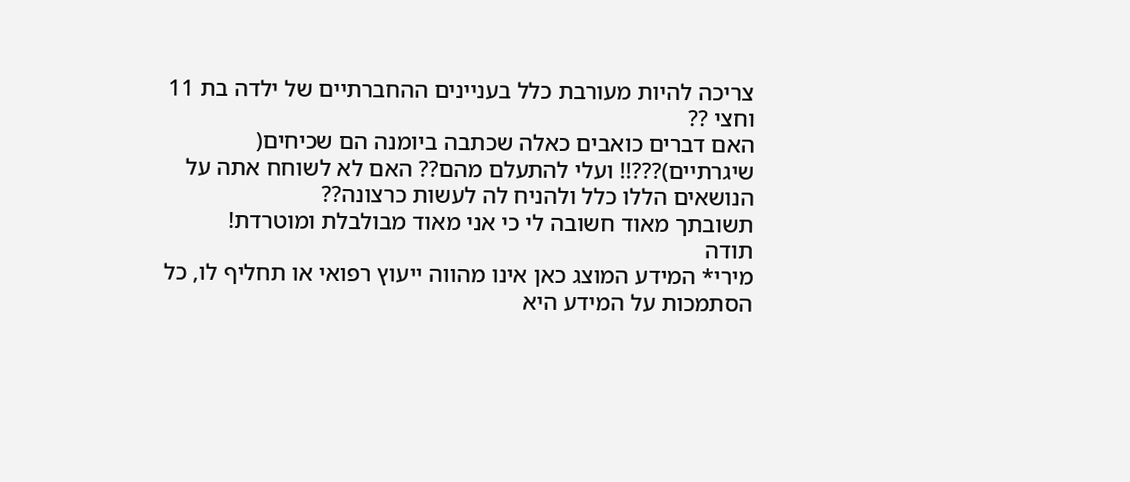צריכה להיות מעורבת כלל בעניינים ההחברתיים של ילדה בת 11 וחצי ??
האם דברים כואבים כאלה שכתבה ביומנה הם שכיחים( שיגרתיים)???!! ועלי להתעלם מהם?? האם לא לשוחח אתה על הנושאים הללו כלל ולהניח לה לעשות כרצונה??
תשובתך מאוד חשובה לי כי אני מאוד מבולבלת ומוטרדת!
תודה
מירי* המידע המוצג כאן אינו מהווה ייעוץ רפואי או תחליף לו, כל הסתמכות על המידע היא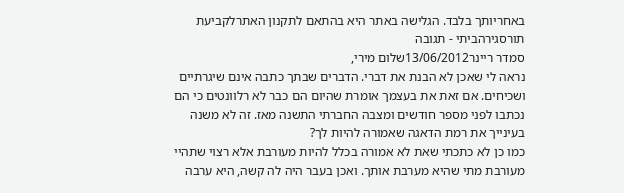באחריותך בלבד. הגלישה באתר היא בהתאם לתקנון האתרלקביעת תורסגירהביתי - תגובה
סמדר ריינר13/06/2012שלום מירי,
נראה לי שאכן לא הבנת את דברי. הדברים שבתך כתבה אינם שיגרתיים ושכיחים. אם זאת את בעצמך אומרת שהיום הם כבר לא רלוונטים כי הם נכתבו לפני מספר חודשים ומצבה החברתי התשנה מאז. זה לא משנה בעינייך את רמת הדאגה שאמורה להיות לך?
כמו כן לא כתכתי שאת לא אמורה בכלל להיות מעורבת אלא רצוי שתהיי מעורבת מתי שהיא מערבת אותך. ואכן בעבר היה לה קשה, היא ערבה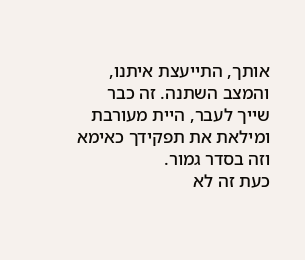אותך, התייעצת איתנו, והמצב השתנה. זה כבר שייך לעבר, היית מעורבת ומילאת את תפקידך כאימא וזה בסדר גמור.
כעת זה לא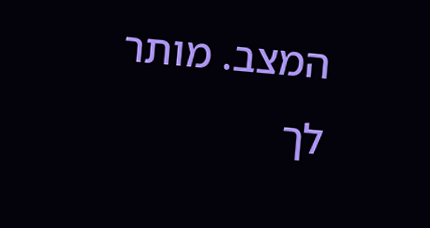המצב. מותר לך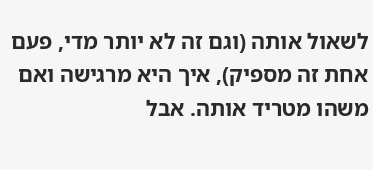לשאול אותה (וגם זה לא יותר מדי, פעם אחת זה מספיק), איך היא מרגישה ואם משהו מטריד אותה. אבל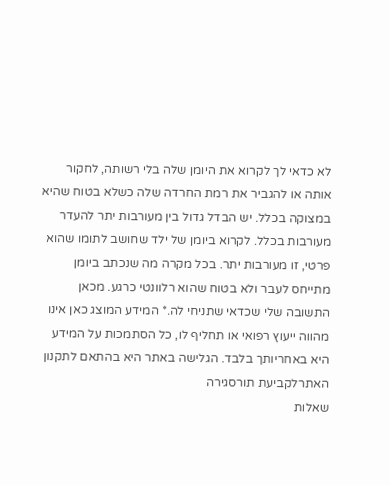לא כדאי לך לקרוא את היומן שלה בלי רשותה, לחקור אותה או להגביר את רמת החרדה שלה כשלא בטוח שהיא במצוקה בכלל. יש הבדל גדול בין מעורבות יתר להעדר מעורבות בכלל. לקרוא ביומן של ילד שחושב לתומו שהוא פרטי, זו מעורבות יתר. בכל מקרה מה שנכתב ביומן מתייחס לעבר ולא בטוח שהוא רלוונטי כרגע. מכאן התשובה שלי שכדאי שתניחי לה.* המידע המוצג כאן אינו מהווה ייעוץ רפואי או תחליף לו, כל הסתמכות על המידע היא באחריותך בלבד. הגלישה באתר היא בהתאם לתקנון האתרלקביעת תורסגירה
שאלות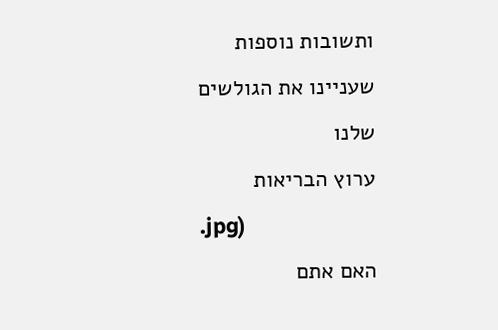ותשובות נוספות שעניינו את הגולשים שלנו
ערוץ הבריאות
.jpg)
האם אתם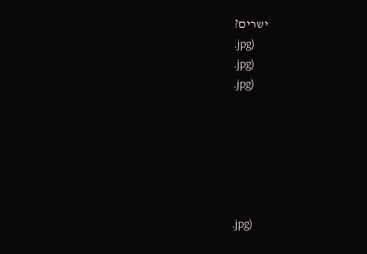ישרים?
.jpg)
.jpg)
.jpg)






.jpg)